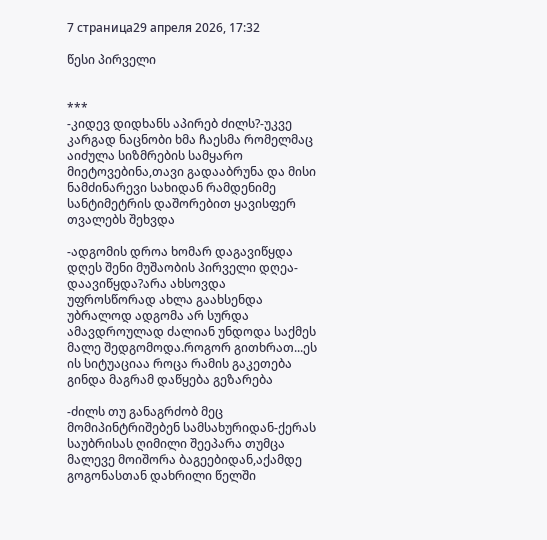7 страница29 апреля 2026, 17:32

წესი პირველი


***
-კიდევ დიდხანს აპირებ ძილს?-უკვე კარგად ნაცნობი ხმა ჩაესმა რომელმაც აიძულა სიზმრების სამყარო მიეტოვებინა,თავი გადააბრუნა და მისი ნამძინარევი სახიდან რამდენიმე სანტიმეტრის დაშორებით ყავისფერ თვალებს შეხვდა

-ადგომის დროა ხომარ დაგავიწყდა დღეს შენი მუშაობის პირველი დღეა-დაავიწყდა?არა ახსოვდა უფროსწორად ახლა გაახსენდა უბრალოდ ადგომა არ სურდა ამავდროულად ძალიან უნდოდა საქმეს მალე შედგომოდა.როგორ გითხრათ...ეს ის სიტუაციაა როცა რამის გაკეთება გინდა მაგრამ დაწყება გეზარება

-ძილს თუ განაგრძობ მეც მომიპინტრიშებენ სამსახურიდან-ქერას საუბრისას ღიმილი შეეპარა თუმცა მალევე მოიშორა ბაგეებიდან,აქამდე გოგონასთან დახრილი წელში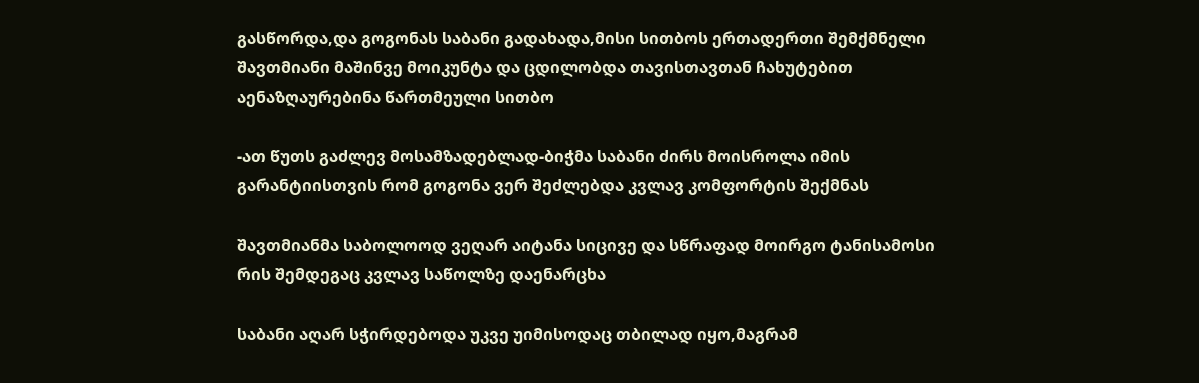გასწორდა,და გოგონას საბანი გადახადა,მისი სითბოს ერთადერთი შემქმნელი შავთმიანი მაშინვე მოიკუნტა და ცდილობდა თავისთავთან ჩახუტებით აენაზღაურებინა წართმეული სითბო

-ათ წუთს გაძლევ მოსამზადებლად-ბიჭმა საბანი ძირს მოისროლა იმის გარანტიისთვის რომ გოგონა ვერ შეძლებდა კვლავ კომფორტის შექმნას

შავთმიანმა საბოლოოდ ვეღარ აიტანა სიცივე და სწრაფად მოირგო ტანისამოსი რის შემდეგაც კვლავ საწოლზე დაენარცხა

საბანი აღარ სჭირდებოდა უკვე უიმისოდაც თბილად იყო,მაგრამ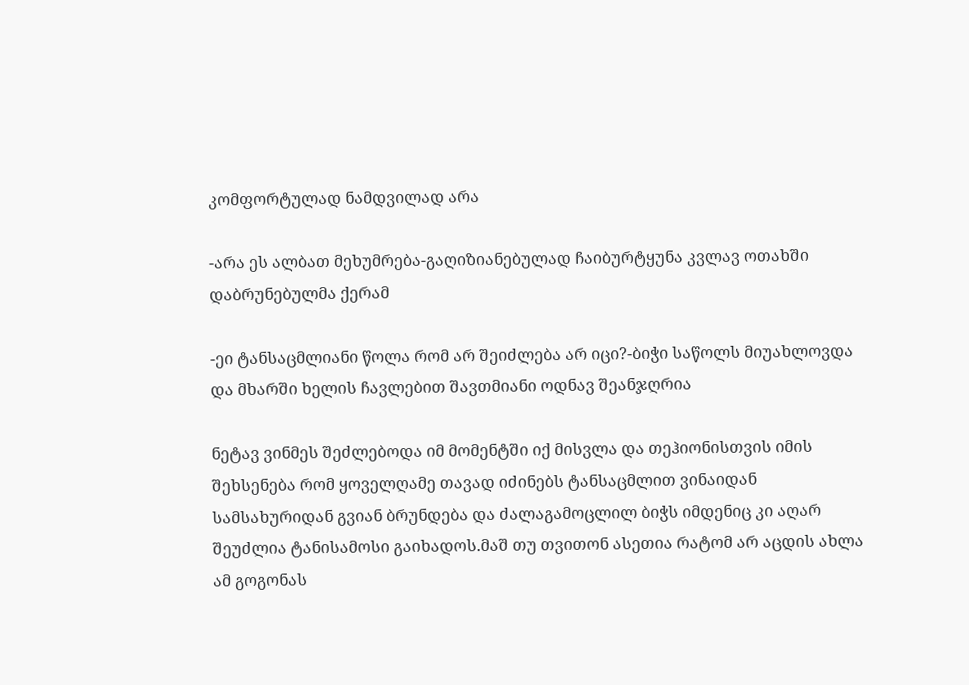კომფორტულად ნამდვილად არა

-არა ეს ალბათ მეხუმრება-გაღიზიანებულად ჩაიბურტყუნა კვლავ ოთახში დაბრუნებულმა ქერამ

-ეი ტანსაცმლიანი წოლა რომ არ შეიძლება არ იცი?-ბიჭი საწოლს მიუახლოვდა და მხარში ხელის ჩავლებით შავთმიანი ოდნავ შეანჯღრია

ნეტავ ვინმეს შეძლებოდა იმ მომენტში იქ მისვლა და თეჰიონისთვის იმის შეხსენება რომ ყოველღამე თავად იძინებს ტანსაცმლით ვინაიდან სამსახურიდან გვიან ბრუნდება და ძალაგამოცლილ ბიჭს იმდენიც კი აღარ შეუძლია ტანისამოსი გაიხადოს.მაშ თუ თვითონ ასეთია რატომ არ აცდის ახლა ამ გოგონას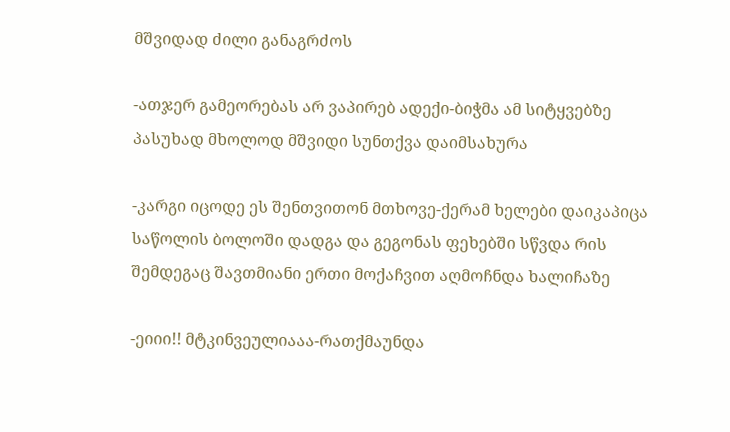მშვიდად ძილი განაგრძოს

-ათჯერ გამეორებას არ ვაპირებ ადექი-ბიჭმა ამ სიტყვებზე პასუხად მხოლოდ მშვიდი სუნთქვა დაიმსახურა

-კარგი იცოდე ეს შენთვითონ მთხოვე-ქერამ ხელები დაიკაპიცა საწოლის ბოლოში დადგა და გეგონას ფეხებში სწვდა რის შემდეგაც შავთმიანი ერთი მოქაჩვით აღმოჩნდა ხალიჩაზე

-ეიიი!! მტკინვეულიააა-რათქმაუნდა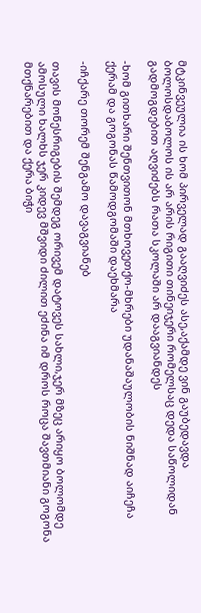მტკინვეულია ის ხომ პირველად გააღვიძეს ასე,აქამდე ვინ გაუბედავდა ბოლოსდაბოლოს ის არ არის რიგითი თინეიჯერი რომელსაც დედა საწოლიდან გადმოგდებით აღვიძებს რათა სკოლაში არ დააგვიანდეს

-ხომ გითხარი შენთვითონ მთხოვეთქო-მხრები უდანაშაულობის ნიშნად აიჩეჩა ქერამ და გოგონას წამოდგომაში დაეხმარა

-იჩქარე თორემ შენგამო დავაგვიანებ

თავის მოწესრიგების შემდეგ ორივემ დატოვეს სახლი,ჯერ მზეც არიყო ბოლომდე ამოსული ხალხს ჯერ კიდევ მშვიდი ძილით ეძინა იმ დროს როცა შავთმიანი გოგონა მთქნარებით და ქერა ბიჭი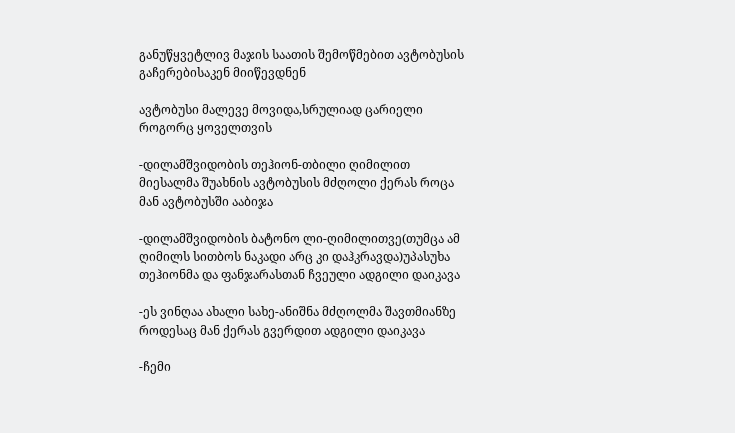განუწყვეტლივ მაჯის საათის შემოწმებით ავტობუსის გაჩერებისაკენ მიიწევდნენ

ავტობუსი მალევე მოვიდა,სრულიად ცარიელი როგორც ყოველთვის

-დილამშვიდობის თეჰიონ-თბილი ღიმილით მიესალმა შუახნის ავტობუსის მძღოლი ქერას როცა მან ავტობუსში ააბიჯა

-დილამშვიდობის ბატონო ლი-ღიმილითვე(თუმცა ამ ღიმილს სითბოს ნაკადი არც კი დაჰკრავდა)უპასუხა თეჰიონმა და ფანჯარასთან ჩვეული ადგილი დაიკავა

-ეს ვინღაა ახალი სახე-ანიშნა მძღოლმა შავთმიანზე როდესაც მან ქერას გვერდით ადგილი დაიკავა

-ჩემი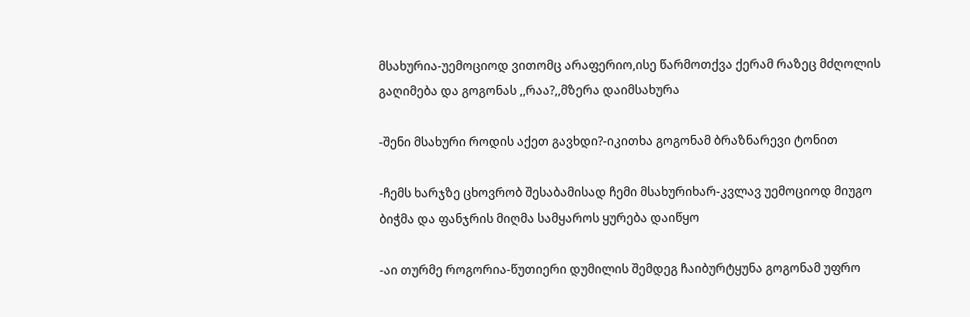მსახურია-უემოციოდ ვითომც არაფერიო,ისე წარმოთქვა ქერამ რაზეც მძღოლის გაღიმება და გოგონას ,,რაა?,,მზერა დაიმსახურა

-შენი მსახური როდის აქეთ გავხდი?-იკითხა გოგონამ ბრაზნარევი ტონით

-ჩემს ხარჯზე ცხოვრობ შესაბამისად ჩემი მსახურიხარ-კვლავ უემოციოდ მიუგო ბიჭმა და ფანჯრის მიღმა სამყაროს ყურება დაიწყო

-აი თურმე როგორია-წუთიერი დუმილის შემდეგ ჩაიბურტყუნა გოგონამ უფრო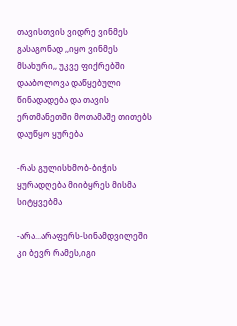თავისთვის ვიდრე ვინმეს გასაგონად ,,იყო ვინმეს მსახური,, უკვე ფიქრებში დააბოლოვა დაწყებული წინადადება და თავის ერთმანეთში მოთამაშე თითებს დაუწყო ყურება

-რას გულისხმობ-ბიჭის ყურადღება მიიბყრეს მისმა სიტყვებმა

-არა...არაფერს-სინამდვილეში კი ბევრ რამეს,იგი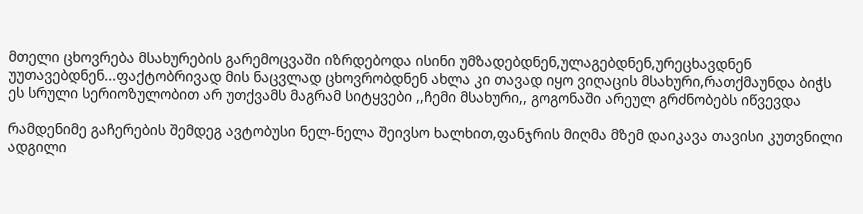მთელი ცხოვრება მსახურების გარემოცვაში იზრდებოდა ისინი უმზადებდნენ,ულაგებდნენ,ურეცხავდნენ უუთავებდნენ...ფაქტობრივად მის ნაცვლად ცხოვრობდნენ ახლა კი თავად იყო ვიღაცის მსახური,რათქმაუნდა ბიჭს ეს სრული სერიოზულობით არ უთქვამს მაგრამ სიტყვები ,,ჩემი მსახური,, გოგონაში არეულ გრძნობებს იწვევდა

რამდენიმე გაჩერების შემდეგ ავტობუსი ნელ-ნელა შეივსო ხალხით,ფანჯრის მიღმა მზემ დაიკავა თავისი კუთვნილი ადგილი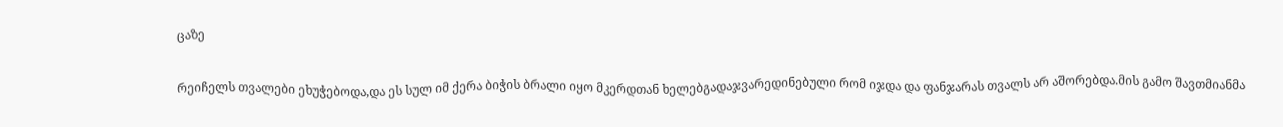ცაზე

რეიჩელს თვალები ეხუჭებოდა,და ეს სულ იმ ქერა ბიჭის ბრალი იყო მკერდთან ხელებგადაჯვარედინებული რომ იჯდა და ფანჯარას თვალს არ აშორებდა.მის გამო შავთმიანმა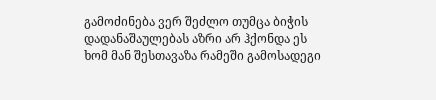გამოძინება ვერ შეძლო თუმცა ბიჭის დადანაშაულებას აზრი არ ჰქონდა ეს ხომ მან შესთავაზა რამეში გამოსადეგი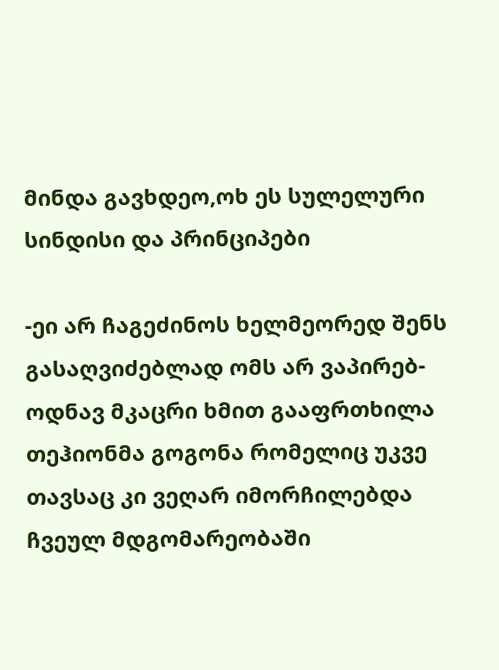მინდა გავხდეო,ოხ ეს სულელური სინდისი და პრინციპები

-ეი არ ჩაგეძინოს ხელმეორედ შენს გასაღვიძებლად ომს არ ვაპირებ-ოდნავ მკაცრი ხმით გააფრთხილა თეჰიონმა გოგონა რომელიც უკვე თავსაც კი ვეღარ იმორჩილებდა ჩვეულ მდგომარეობაში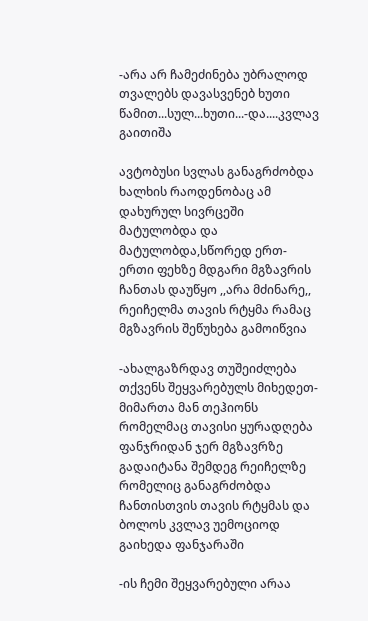-არა არ ჩამეძინება უბრალოდ თვალებს დავასვენებ ხუთი წამით...სულ...ხუთი...-და....კვლავ გაითიშა

ავტობუსი სვლას განაგრძობდა ხალხის რაოდენობაც ამ დახურულ სივრცეში მატულობდა და მატულობდა,სწორედ ერთ-ერთი ფეხზე მდგარი მგზავრის ჩანთას დაუწყო ,,არა მძინარე,, რეიჩელმა თავის რტყმა რამაც მგზავრის შეწუხება გამოიწვია

-ახალგაზრდავ თუშეიძლება თქვენს შეყვარებულს მიხედეთ-მიმართა მან თეჰიონს რომელმაც თავისი ყურადღება ფანჯრიდან ჯერ მგზავრზე გადაიტანა შემდეგ რეიჩელზე რომელიც განაგრძობდა ჩანთისთვის თავის რტყმას და ბოლოს კვლავ უემოციოდ გაიხედა ფანჯარაში

-ის ჩემი შეყვარებული არაა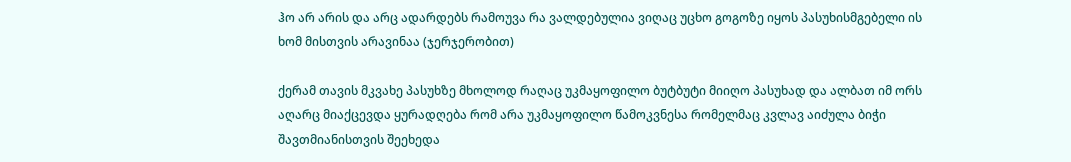ჰო არ არის და არც ადარდებს რამოუვა რა ვალდებულია ვიღაც უცხო გოგოზე იყოს პასუხისმგებელი ის ხომ მისთვის არავინაა (ჯერჯერობით)

ქერამ თავის მკვახე პასუხზე მხოლოდ რაღაც უკმაყოფილო ბუტბუტი მიიღო პასუხად და ალბათ იმ ორს აღარც მიაქცევდა ყურადღება რომ არა უკმაყოფილო წამოკვნესა რომელმაც კვლავ აიძულა ბიჭი შავთმიანისთვის შეეხედა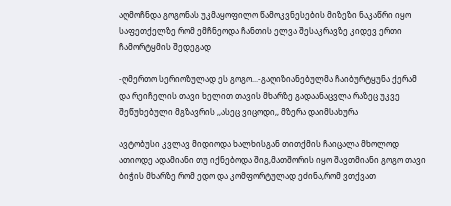აღმოჩნდა გოგონას უკმაყოფილო წამოკვნესების მიზეზი ნაკაწრი იყო საფეთქელზე რომ ემჩნეოდა ჩანთის ელვა შესაკრავზე კიდევ ერთი ჩამორტყმის შედეგად

-ღმერთო სერიოზულად ეს გოგო...-გაღიზიანებულმა ჩაიბურტყუნა ქერამ და რეიჩელის თავი ხელით თავის მხარზე გადაანაცვლა რაზეც უკვე შეწუხებული მგზავრის ,,ასეც ვიცოდი,, მზერა დაიმსახურა

ავტობუსი კვლავ მიდიოდა ხალხისგან თითქმის ჩაიცალა მხოლოდ ათიოდე ადამიანი თუ იქნებოდა შიგ,მათშორის იყო შავთმიანი გოგო თავი ბიჭის მხარზე რომ ედო და კომფორტულად ეძინა,რომ ვთქვათ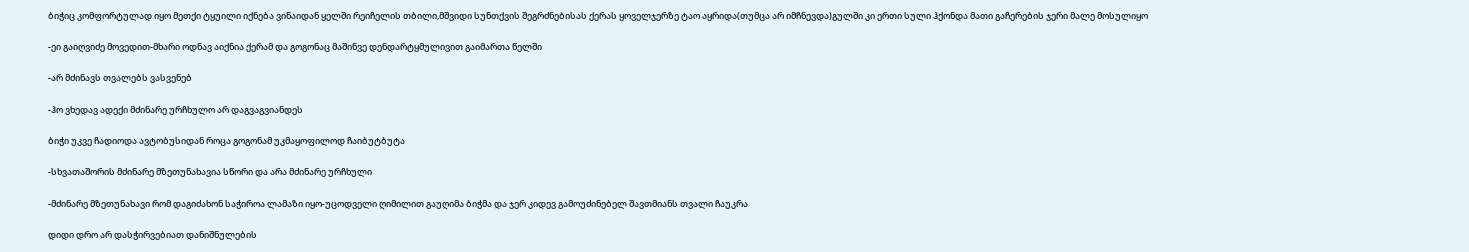ბიჭიც კომფორტულად იყო მეთქი ტყუილი იქნება ვინაიდან ყელში რეიჩელის თბილი,მშვიდი სუნთქვის შეგრძნებისას ქერას ყოველჯერზე ტაო აყრიდა(თუმცა არ იმჩნევდა)გულში კი ერთი სული ჰქონდა მათი გაჩერების ჯერი მალე მოსულიყო

-ეი გაიღვიძე მოვედით-მხარი ოდნავ აიქნია ქერამ და გოგონაც მაშინვე დენდარტყმულივით გაიმართა წელში

-არ მძინავს თვალებს ვასვენებ

-ჰო ვხედავ ადექი მძინარე ურჩხულო არ დაგვაგვიანდეს

ბიჭი უკვე ჩადიოდა ავტობუსიდან როცა გოგონამ უკმაყოფილოდ ჩაიბუტბუტა

-სხვათაშორის მძინარე მზეთუნახავია სწორი და არა მძინარე ურჩხული

-მძინარე მზეთუნახავი რომ დაგიძახონ საჭიროა ლამაზი იყო-უცოდველი ღიმილით გაუღიმა ბიჭმა და ჯერ კიდევ გამოუძინებელ შავთმიანს თვალი ჩაუკრა

დიდი დრო არ დასჭირვებიათ დანიშნულების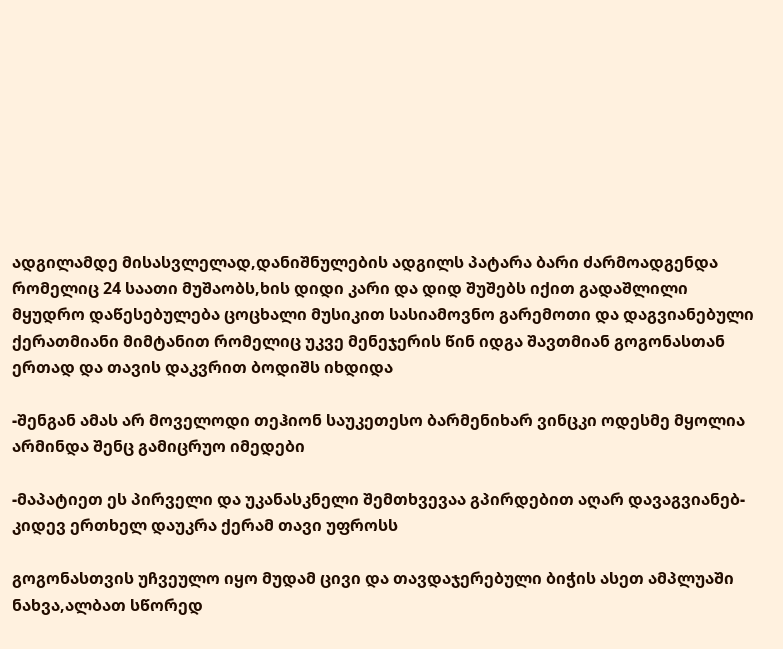ადგილამდე მისასვლელად,დანიშნულების ადგილს პატარა ბარი ძარმოადგენდა რომელიც 24 საათი მუშაობს,ხის დიდი კარი და დიდ შუშებს იქით გადაშლილი მყუდრო დაწესებულება ცოცხალი მუსიკით სასიამოვნო გარემოთი და დაგვიანებული ქერათმიანი მიმტანით რომელიც უკვე მენეჯერის წინ იდგა შავთმიან გოგონასთან ერთად და თავის დაკვრით ბოდიშს იხდიდა

-შენგან ამას არ მოველოდი თეჰიონ საუკეთესო ბარმენიხარ ვინცკი ოდესმე მყოლია არმინდა შენც გამიცრუო იმედები

-მაპატიეთ ეს პირველი და უკანასკნელი შემთხვევაა გპირდებით აღარ დავაგვიანებ-კიდევ ერთხელ დაუკრა ქერამ თავი უფროსს

გოგონასთვის უჩვეულო იყო მუდამ ცივი და თავდაჯერებული ბიჭის ასეთ ამპლუაში ნახვა,ალბათ სწორედ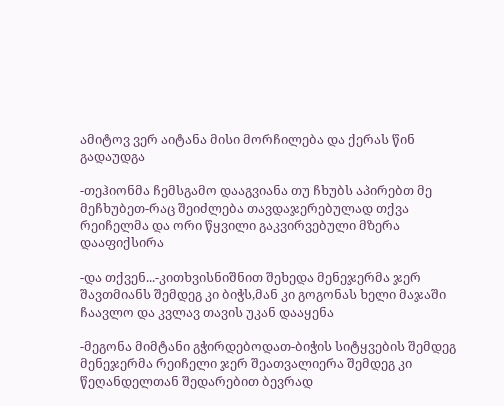ამიტოვ ვერ აიტანა მისი მორჩილება და ქერას წინ გადაუდგა

-თეჰიონმა ჩემსგამო დააგვიანა თუ ჩხუბს აპირებთ მე მეჩხუბეთ-რაც შეიძლება თავდაჯერებულად თქვა რეიჩელმა და ორი წყვილი გაკვირვებული მზერა დააფიქსირა

-და თქვენ...-კითხვისნიშნით შეხედა მენეჯერმა ჯერ შავთმიანს შემდეგ კი ბიჭს,მან კი გოგონას ხელი მაჯაში ჩაავლო და კვლავ თავის უკან დააყენა

-მეგონა მიმტანი გჭირდებოდათ-ბიჭის სიტყვების შემდეგ მენეჯერმა რეიჩელი ჯერ შეათვალიერა შემდეგ კი წეღანდელთან შედარებით ბევრად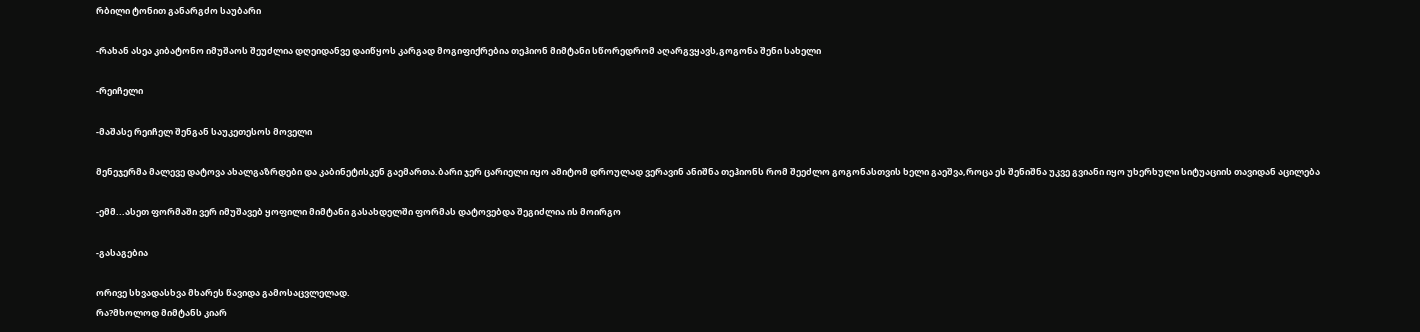რბილი ტონით განარგძო საუბარი

-რახან ასეა კიბატონო იმუშაოს შეუძლია დღეიდანვე დაიწყოს კარგად მოგიფიქრებია თეჰიონ მიმტანი სწორედრომ აღარგვყავს,გოგონა შენი სახელი

-რეიჩელი

-მაშასე რეიჩელ შენგან საუკეთესოს მოველი

მენეჯერმა მალევე დატოვა ახალგაზრდები და კაბინეტისკენ გაემართა.ბარი ჯერ ცარიელი იყო ამიტომ დროულად ვერავინ ანიშნა თეჰიონს რომ შეეძლო გოგონასთვის ხელი გაეშვა,როცა ეს შენიშნა უკვე გვიანი იყო უხერხული სიტუაციის თავიდან აცილება

-ემმ...ასეთ ფორმაში ვერ იმუშავებ ყოფილი მიმტანი გასახდელში ფორმას დატოვებდა შეგიძლია ის მოირგო

-გასაგებია

ორივე სხვადასხვა მხარეს წავიდა გამოსაცვლელად.
რა?მხოლოდ მიმტანს კიარ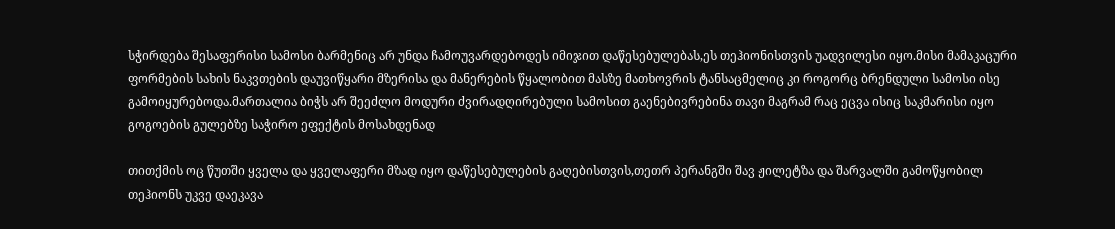სჭირდება შესაფერისი სამოსი ბარმენიც არ უნდა ჩამოუვარდებოდეს იმიჯით დაწესებულებას,ეს თეჰიონისთვის უადვილესი იყო.მისი მამაკაცური ფორმების სახის ნაკვთების დაუვიწყარი მზერისა და მანერების წყალობით მასზე მათხოვრის ტანსაცმელიც კი როგორც ბრენდული სამოსი ისე გამოიყურებოდა.მართალია ბიჭს არ შეეძლო მოდური ძვირადღირებული სამოსით გაენებივრებინა თავი მაგრამ რაც ეცვა ისიც საკმარისი იყო გოგოების გულებზე საჭირო ეფექტის მოსახდენად

თითქმის ოც წუთში ყველა და ყველაფერი მზად იყო დაწესებულების გაღებისთვის,თეთრ პერანგში შავ ჟილეტზა და შარვალში გამოწყობილ თეჰიონს უკვე დაეკავა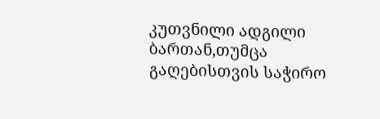კუთვნილი ადგილი ბართან,თუმცა გაღებისთვის საჭირო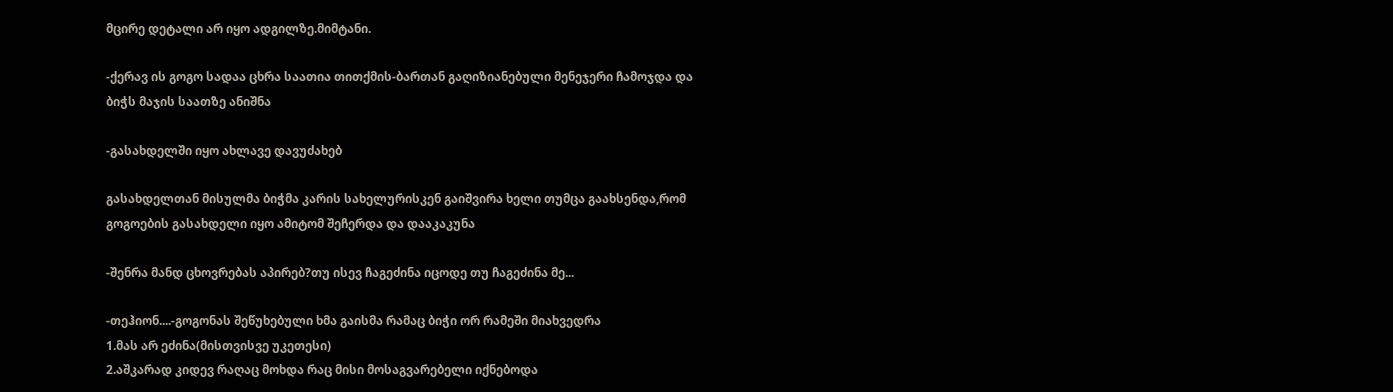მცირე დეტალი არ იყო ადგილზე.მიმტანი.

-ქერავ ის გოგო სადაა ცხრა საათია თითქმის-ბართან გაღიზიანებული მენეჯერი ჩამოჯდა და ბიჭს მაჯის საათზე ანიშნა

-გასახდელში იყო ახლავე დავუძახებ

გასახდელთან მისულმა ბიჭმა კარის სახელურისკენ გაიშვირა ხელი თუმცა გაახსენდა,რომ გოგოების გასახდელი იყო ამიტომ შეჩერდა და დააკაკუნა

-შენრა მანდ ცხოვრებას აპირებ?თუ ისევ ჩაგეძინა იცოდე თუ ჩაგეძინა მე...

-თეჰიონ....-გოგონას შეწუხებული ხმა გაისმა რამაც ბიჭი ორ რამეში მიახვედრა
1.მას არ ეძინა(მისთვისვე უკეთესი)
2.აშკარად კიდევ რაღაც მოხდა რაც მისი მოსაგვარებელი იქნებოდა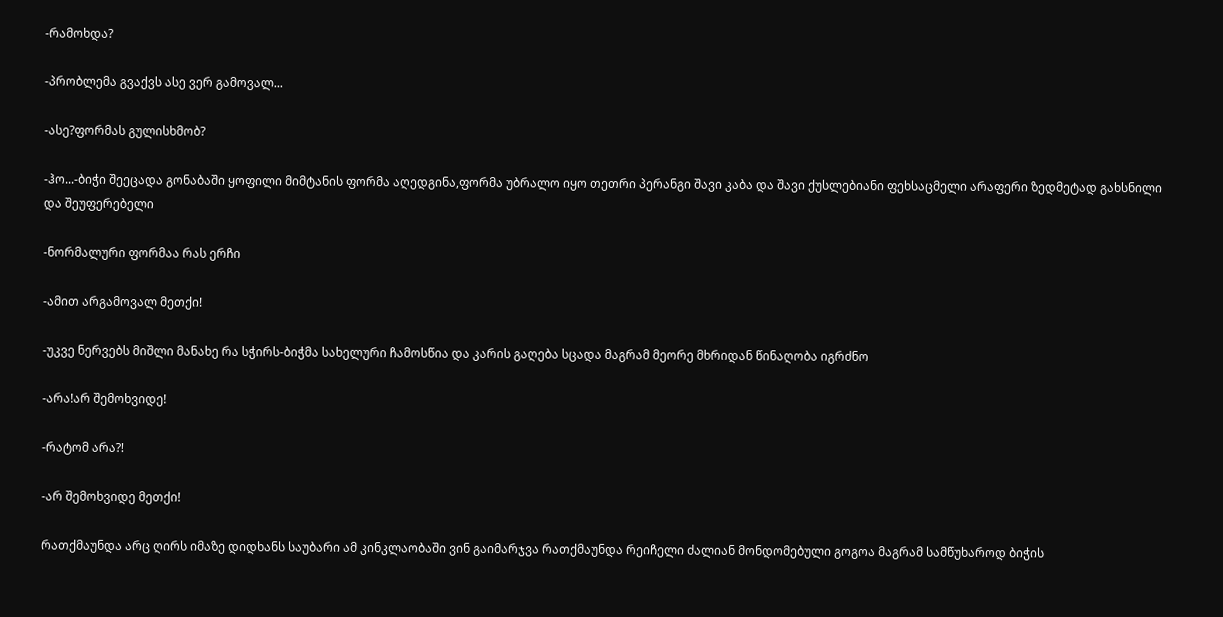-რამოხდა?

-პრობლემა გვაქვს ასე ვერ გამოვალ...

-ასე?ფორმას გულისხმობ?

-ჰო...-ბიჭი შეეცადა გონაბაში ყოფილი მიმტანის ფორმა აღედგინა,ფორმა უბრალო იყო თეთრი პერანგი შავი კაბა და შავი ქუსლებიანი ფეხსაცმელი არაფერი ზედმეტად გახსნილი და შეუფერებელი

-ნორმალური ფორმაა რას ერჩი

-ამით არგამოვალ მეთქი!

-უკვე ნერვებს მიშლი მანახე რა სჭირს-ბიჭმა სახელური ჩამოსწია და კარის გაღება სცადა მაგრამ მეორე მხრიდან წინაღობა იგრძნო

-არა!არ შემოხვიდე!

-რატომ არა?!

-არ შემოხვიდე მეთქი!

რათქმაუნდა არც ღირს იმაზე დიდხანს საუბარი ამ კინკლაობაში ვინ გაიმარჯვა რათქმაუნდა რეიჩელი ძალიან მონდომებული გოგოა მაგრამ სამწუხაროდ ბიჭის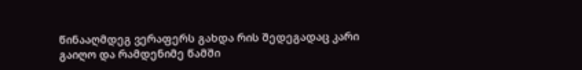წინააღმდეგ ვერაფერს გახდა რის შედეგადაც კარი გაიღო და რამდენიმე წამში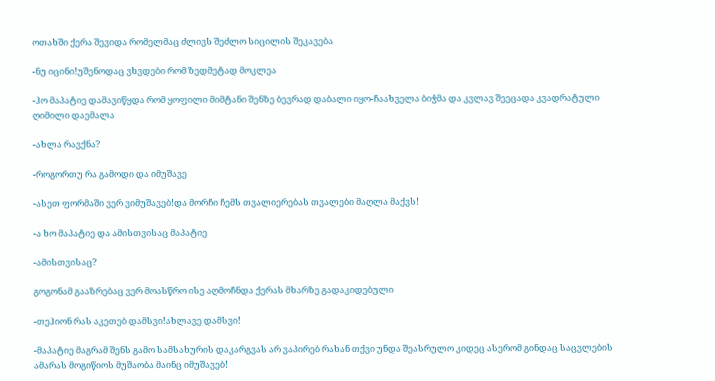ოთახში ქერა შევიდა რომელმაც ძლივს შეძლო სიცილის შეკავება

-ნუ იცინი!უშენოდაც ვხვდები რომ ზედმეტად მოკლეა

-ჰო მაპატიე დამავიწყდა რომ ყოფილი მიმტანი შენზე ბევრად დაბალი იყო-ჩაახველა ბიჭმა და კვლავ შეეცადა კვადრატული ღიმილი დაემალა

-ახლა რავქნა?

-როგორთუ რა გამოდი და იმუშავე

-ასეთ ფორმაში ვერ ვიმუშავებ!და მორჩი ჩემს თვალიერებას თვალები მაღლა მაქვს!

-ა ხო მაპატიე და ამისთვისაც მაპატიე

-ამისთვისაც?

გოგონამ გააზრებაც ვერ მოასწრო ისე აღმოჩნდა ქერას მხარზე გადაკიდებული

-თეჰიონ რას აკეთებ დამსვი!ახლავე დამსვი!

-მაპატიე მაგრამ შენს გამო სამსახურის დაკარგვას არ ვაპირებ რახან თქვი უნდა შეასრულო კიდეც ასერომ გინდაც საცვლების ამარას მოგიწიოს მუშაობა მაინც იმუშავებ!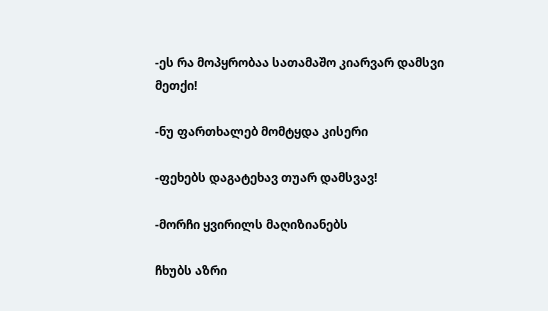-ეს რა მოპყრობაა სათამაშო კიარვარ დამსვი მეთქი!

-ნუ ფართხალებ მომტყდა კისერი

-ფეხებს დაგატეხავ თუარ დამსვავ!

-მორჩი ყვირილს მაღიზიანებს

ჩხუბს აზრი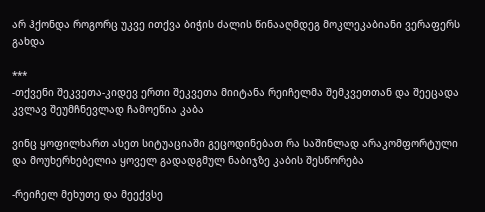არ ჰქონდა როგორც უკვე ითქვა ბიჭის ძალის წინააღმდეგ მოკლეკაბიანი ვერაფერს გახდა

***
-თქვენი შეკვეთა-კიდევ ერთი შეკვეთა მიიტანა რეიჩელმა შემკვეთთან და შეეცადა კვლავ შეუმჩნევლად ჩამოეწია კაბა

ვინც ყოფილხართ ასეთ სიტუაციაში გეცოდინებათ რა საშინლად არაკომფორტული და მოუხერხებელია ყოველ გადადგმულ ნაბიჯზე კაბის შესწორება

-რეიჩელ მეხუთე და მეექვსე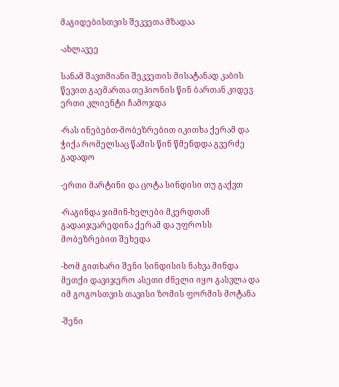მაგიდებისთვის შეკვეთა მზადაა

-ახლავეე

სანამ შავთმიანი შეკვეთის მისატანად კაბის წევით გაემართა თეჰიონის წინ ბართან კიდევ ერთი კლიენტი ჩამოჯდა

-რას ინებებთ-მობეზრებით იკითხა ქერამ და ჭიქა რომელსაც წამის წინ წმენდდა გვერძე გადადო

-ერთი მარტინი და ცოტა სინდისი თუ გაქვთ

-რაგინდა ჯიმინ-ხელები მკერდთან გადაიჯვარედინა ქერამ და უფროსს მობეზრებით შეხედა

-ხომ გითხარი შენი სინდისის ნახვა მინდა მეთქი დავიჯერო ასეთი ძნელი იყო გასვლა და იმ გოგოსთვის თავისი ზომის ფორმის მოტანა

-შენი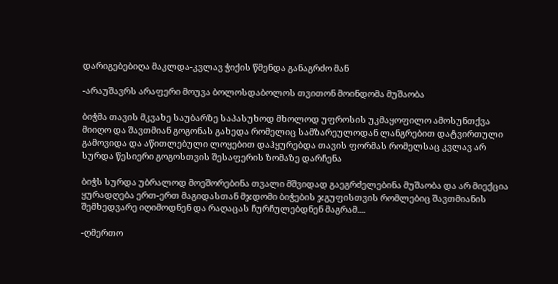დარიგებებიღა მაკლდა-კვლავ ჭიქის წმენდა განაგრძო მან

-არაუშავრს არაფერი მოუვა ბოლოსდაბოლოს თვითონ მოინდომა მუშაობა

ბიჭმა თავის მკვახე საუბარზე საპასუხოდ მხოლოდ უფროსის უკმაყოფილო ამოსუნთქვა მიიღო და შავთმიან გოგონას გახედა რომელიც სამზარეულოდან ლანგრებით დატვირთული გამოვიდა და აწითლებული ლოყებით დაჰყურებდა თავის ფორმას რომელსაც კვლავ არ სურდა წესიერი გოგოსთვის შესაფერის ზომაზე დარჩენა

ბიჭს სურდა უბრალოდ მოეშორებინა თვალი მშვიდად გაეგრძელებინა მუშაობა და არ მიექცია ყურადღება ერთ-ერთ მაგიდასთან მჯდომი ბიჭების ჯგუფისთვის რომლებიც შავთმიანის შემხედვარე იღიმოდნენ და რაღაცას ჩურჩულებდნენ მაგრამ....

-ღმერთო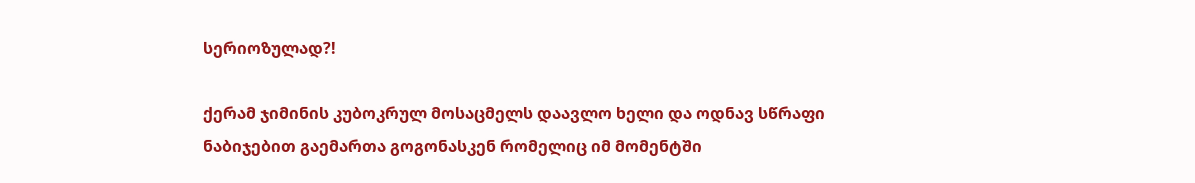სერიოზულად?!

ქერამ ჯიმინის კუბოკრულ მოსაცმელს დაავლო ხელი და ოდნავ სწრაფი ნაბიჯებით გაემართა გოგონასკენ რომელიც იმ მომენტში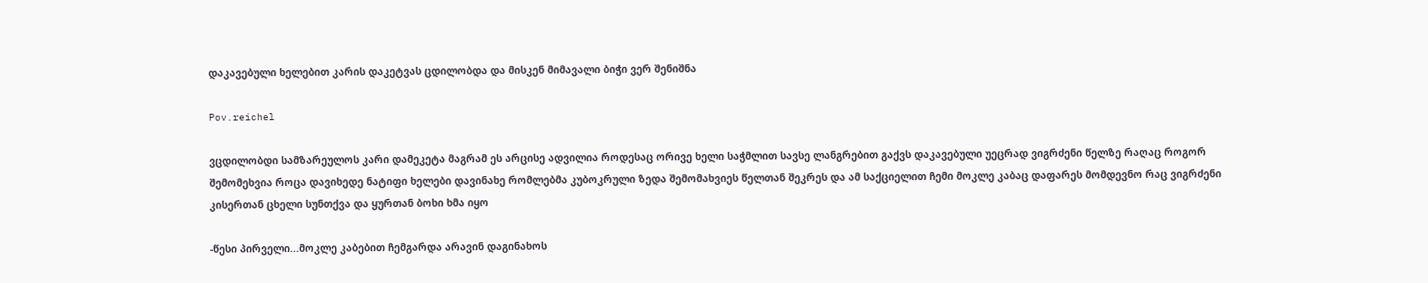დაკავებული ხელებით კარის დაკეტვას ცდილობდა და მისკენ მიმავალი ბიჭი ვერ შენიშნა

Pov.reichel

ვცდილობდი სამზარეულოს კარი დამეკეტა მაგრამ ეს არცისე ადვილია როდესაც ორივე ხელი საჭმლით სავსე ლანგრებით გაქვს დაკავებული უეცრად ვიგრძენი წელზე რაღაც როგორ შემომეხვია როცა დავიხედე ნატიფი ხელები დავინახე რომლებმა კუბოკრული ზედა შემომახვიეს წელთან შეკრეს და ამ საქციელით ჩემი მოკლე კაბაც დაფარეს მომდევნო რაც ვიგრძენი კისერთან ცხელი სუნთქვა და ყურთან ბოხი ხმა იყო

-წესი პირველი...მოკლე კაბებით ჩემგარდა არავინ დაგინახოს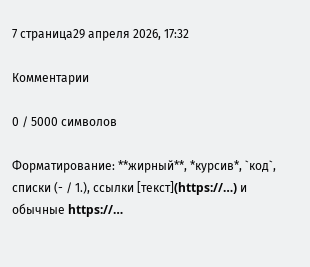7 страница29 апреля 2026, 17:32

Комментарии

0 / 5000 символов

Форматирование: **жирный**, *курсив*, `код`, списки (- / 1.), ссылки [текст](https://…) и обычные https://…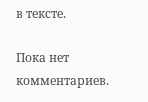в тексте.

Пока нет комментариев.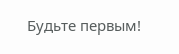Будьте первым!